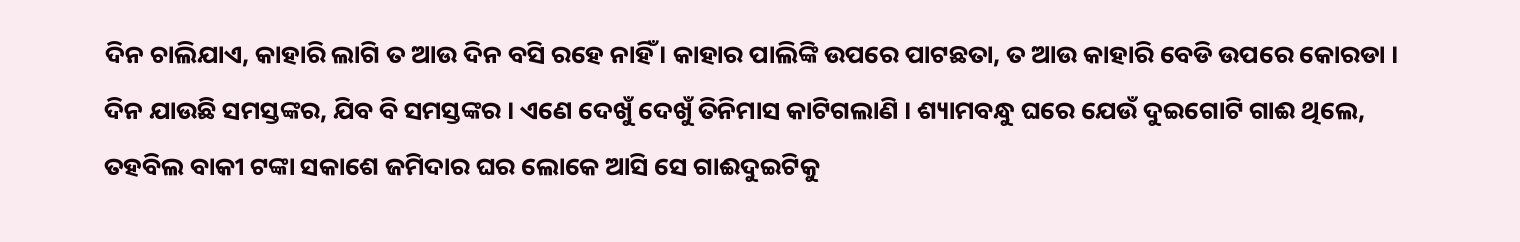ଦିନ ଚାଲିଯାଏ, କାହାରି ଲାଗି ତ ଆଉ ଦିନ ବସି ରହେ ନାହିଁ । କାହାର ପାଲିଙ୍କି ଉପରେ ପାଟଛତା, ତ ଆଉ କାହାରି ବେଡି ଉପରେ କୋରଡା । ଦିନ ଯାଉଛି ସମସ୍ତଙ୍କର, ଯିବ ବି ସମସ୍ତଙ୍କର । ଏଣେ ଦେଖୁଁ ଦେଖୁଁ ତିନିମାସ କାଟିଗଲାଣି । ଶ୍ୟାମବନ୍ଧୁ ଘରେ ଯେଉଁ ଦୁଇଗୋଟି ଗାଈ ଥିଲେ, ତହବିଲ ବାକୀ ଟଙ୍କା ସକାଶେ ଜମିଦାର ଘର ଲୋକେ ଆସି ସେ ଗାଈଦୁଇଟିକୁ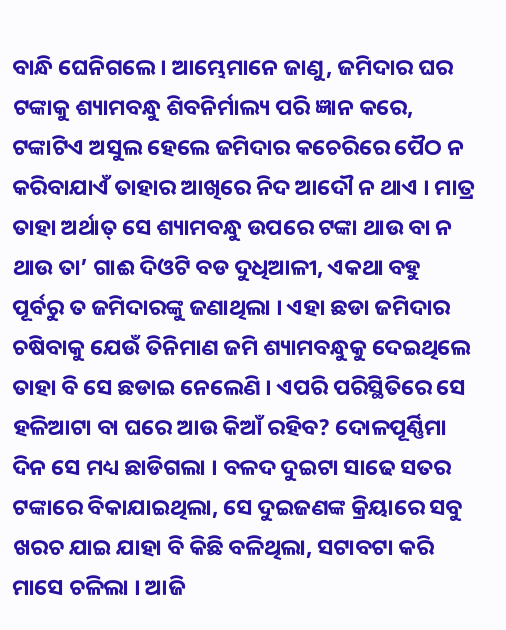ବାନ୍ଧି ଘେନିଗଲେ । ଆମ୍ଭେମାନେ ଜାଣୁ, ଜମିଦାର ଘର ଟଙ୍କାକୁ ଶ୍ୟାମବନ୍ଧୁ ଶିବନିର୍ମାଲ୍ୟ ପରି ଜ୍ଞାନ କରେ, ଟଙ୍କାଟିଏ ଅସୁଲ ହେଲେ ଜମିଦାର କଚେରିରେ ପୈଠ ନ କରିବାଯାଏଁ ତାହାର ଆଖିରେ ନିଦ ଆଦୌ ନ ଥାଏ । ମାତ୍ର ତାହା ଅର୍ଥାତ୍ ସେ ଶ୍ୟାମବନ୍ଧୁ ଉପରେ ଟଙ୍କା ଥାଉ ବା ନ ଥାଉ ତା’ ଗାଈ ଦିଓଟି ବଡ ଦୁଧିଆଳୀ, ଏକଥା ବହୁ ପୂର୍ବରୁ ତ ଜମିଦାରଙ୍କୁ ଜଣାଥିଲା । ଏହା ଛଡା ଜମିଦାର ଚଷିବାକୁ ଯେଉଁ ତିନିମାଣ ଜମି ଶ୍ୟାମବନ୍ଧୁକୁ ଦେଇଥିଲେ ତାହା ବି ସେ ଛଡାଇ ନେଲେଣି । ଏପରି ପରିସ୍ଥିତିରେ ସେ ହଳିଆଟା ବା ଘରେ ଆଉ କିଆଁ ରହିବ? ଦୋଳପୂର୍ଣ୍ଣିମା ଦିନ ସେ ମଧ୍ୟ ଛାଡିଗଲା । ବଳଦ ଦୁଇଟା ସାଢେ ସତର ଟଙ୍କାରେ ବିକାଯାଇଥିଲା, ସେ ଦୁଇଜଣଙ୍କ କ୍ରିୟାରେ ସବୁ ଖରଚ ଯାଇ ଯାହା ବି କିଛି ବଳିଥିଲା, ସଟାବଟା କରି ମାସେ ଚଳିଲା । ଆଜି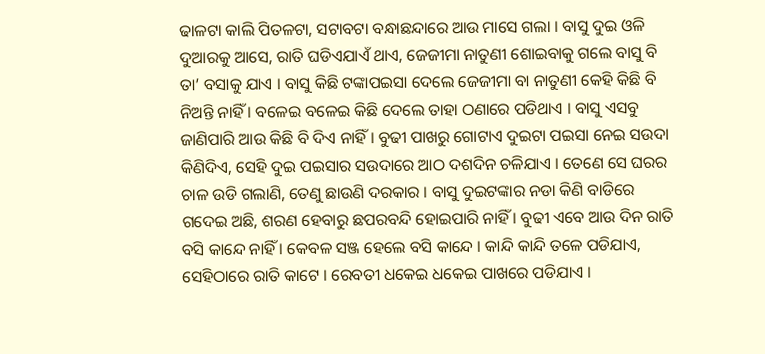ଢାଳଟା କାଲି ପିତଳଟା, ସଟାବଟା ବନ୍ଧାଛନ୍ଦାରେ ଆଉ ମାସେ ଗଲା । ବାସୁ ଦୁଇ ଓଳି ଦୁଆରକୁ ଆସେ, ରାତି ଘଡିଏଯାଏଁ ଥାଏ, ଜେଜୀମା ନାତୁଣୀ ଶୋଇବାକୁ ଗଲେ ବାସୁ ବି ତା’ ବସାକୁ ଯାଏ । ବାସୁ କିଛି ଟଙ୍କାପଇସା ଦେଲେ ଜେଜୀମା ବା ନାତୁଣୀ କେହି କିଛି ବି ନିଅନ୍ତି ନାହିଁ । ବଳେଇ ବଳେଇ କିଛି ଦେଲେ ତାହା ଠଣାରେ ପଡିଥାଏ । ବାସୁ ଏସବୁ ଜାଣିପାରି ଆଉ କିଛି ବି ଦିଏ ନାହିଁ । ବୁଢୀ ପାଖରୁ ଗୋଟାଏ ଦୁଇଟା ପଇସା ନେଇ ସଉଦା କିଣିଦିଏ, ସେହି ଦୁଇ ପଇସାର ସଉଦାରେ ଆଠ ଦଶଦିନ ଚଳିଯାଏ । ତେଣେ ସେ ଘରର ଚାଳ ଉଡି ଗଲାଣି, ତେଣୁ ଛାଉଣି ଦରକାର । ବାସୁ ଦୁଇଟଙ୍କାର ନଡା କିଣି ବାଡିରେ ଗଦେଇ ଅଛି, ଶରଣ ହେବାରୁ ଛପରବନ୍ଦି ହୋଇପାରି ନାହିଁ । ବୁଢୀ ଏବେ ଆଉ ଦିନ ରାତି ବସି କାନ୍ଦେ ନାହିଁ । କେବଳ ସଞ୍ଜ ହେଲେ ବସି କାନ୍ଦେ । କାନ୍ଦି କାନ୍ଦି ତଳେ ପଡିଯାଏ, ସେହିଠାରେ ରାତି କାଟେ । ରେବତୀ ଧକେଇ ଧକେଇ ପାଖରେ ପଡିଯାଏ ।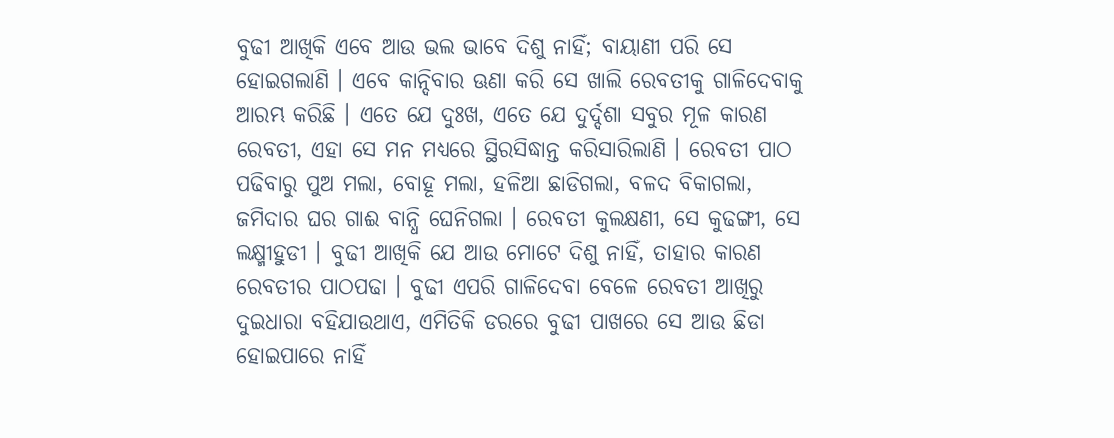ବୁଢୀ ଆଖିକି ଏବେ ଆଉ ଭଲ ଭାବେ ଦିଶୁ ନାହିଁ; ବାୟାଣୀ ପରି ସେ ହୋଇଗଲାଣି । ଏବେ କାନ୍ଦିବାର ଊଣା କରି ସେ ଖାଲି ରେବତୀକୁ ଗାଳିଦେବାକୁ ଆରମ୍ଭ କରିଛି । ଏତେ ଯେ ଦୁଃଖ, ଏତେ ଯେ ଦୁର୍ଦ୍ଦଶା ସବୁର ମୂଳ କାରଣ ରେବତୀ, ଏହା ସେ ମନ ମଧ୍ୟରେ ସ୍ଥିରସିଦ୍ଧାନ୍ତ କରିସାରିଲାଣି । ରେବତୀ ପାଠ ପଢିବାରୁ ପୁଅ ମଲା, ବୋହୂ ମଲା, ହଳିଆ ଛାଡିଗଲା, ବଳଦ ବିକାଗଲା, ଜମିଦାର ଘର ଗାଈ ବାନ୍ଧି ଘେନିଗଲା । ରେବତୀ କୁଲକ୍ଷଣୀ, ସେ କୁଢଙ୍ଗୀ, ସେ ଲକ୍ଷ୍ମୀହୁଡୀ । ବୁଢୀ ଆଖିକି ଯେ ଆଉ ମୋଟେ ଦିଶୁ ନାହିଁ, ତାହାର କାରଣ ରେବତୀର ପାଠପଢା । ବୁଢୀ ଏପରି ଗାଳିଦେବା ବେଳେ ରେବତୀ ଆଖିରୁ ଦୁଇଧାରା ବହିଯାଉଥାଏ, ଏମିତିକି ଡରରେ ବୁଢୀ ପାଖରେ ସେ ଆଉ ଛିଡା ହୋଇପାରେ ନାହିଁ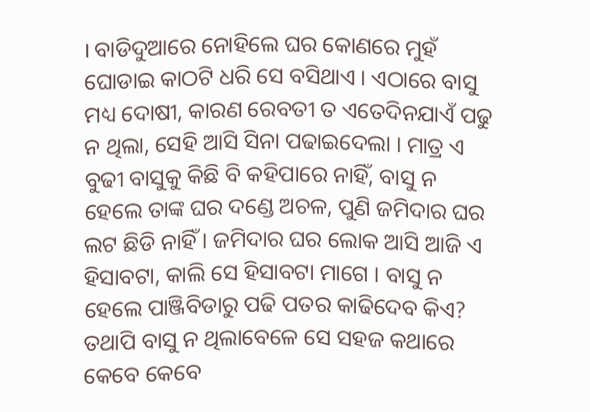। ବାଡିଦୁଆରେ ନୋହିଲେ ଘର କୋଣରେ ମୁହଁ ଘୋଡାଇ କାଠଟି ଧରି ସେ ବସିଥାଏ । ଏଠାରେ ବାସୁ ମଧ୍ୟ ଦୋଷୀ, କାରଣ ରେବତୀ ତ ଏତେଦିନଯାଏଁ ପଢୁ ନ ଥିଲା, ସେହି ଆସି ସିନା ପଢାଇଦେଲା । ମାତ୍ର ଏ ବୁଢୀ ବାସୁକୁ କିଛି ବି କହିପାରେ ନାହିଁ, ବାସୁ ନ ହେଲେ ତାଙ୍କ ଘର ଦଣ୍ଡେ ଅଚଳ, ପୁଣି ଜମିଦାର ଘର ଲଟ ଛିଡି ନାହିଁ । ଜମିଦାର ଘର ଲୋକ ଆସି ଆଜି ଏ ହିସାବଟା, କାଲି ସେ ହିସାବଟା ମାଗେ । ବାସୁ ନ ହେଲେ ପାଞ୍ଜିବିଡାରୁ ପଢି ପତର କାଢିଦେବ କିଏ? ତଥାପି ବାସୁ ନ ଥିଲାବେଳେ ସେ ସହଜ କଥାରେ କେବେ କେବେ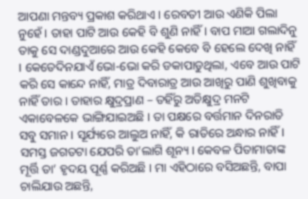ଆପଣା ମନ୍ତବ୍ୟ ପ୍ରକାଶ କରିଥାଏ । ରେବତୀ ଆଉ ଏଣିକି ପିଲା ନୁହେଁ । ତାହା ପାଟି ଆଉ କେହି ବି ଶୁଣି ନାହିଁ । ବାପ ମାଆ ଗଲାଦିନୁ ତାକୁ ସେ ଦାଣ୍ଡଦୁଆରେ ଆଉ କେହି କେବେ ବି ହେଲେ ଦେଖି ନାହିଁ । କେତେଦିନଯାଏଁ ଭୋ-ଭୋ କରି ଡକାପାଡୁଥିଲା, ଏବେ ଆଉ ପାଟି କରି ସେ କାନ୍ଦେ ନାହିଁ, ମାତ୍ର ଦିବାରାତ୍ର ଆଉ ଆଖିରୁ ପାଣି ଶୁଖିବାକୁ ନାହିଁ ତାର । ତାହାର କ୍ଷୁଦ୍ରପ୍ରାଣ – ତହିଁରୁ ଅତିକ୍ଷୁଦ୍ର ମନଟି ଏକାବେଳକେ ଭାଙ୍ଗିଯାଇଅଛି । ତା ପକ୍ଷରେ ବର୍ତ୍ତମାନ ଦିନରାତି ସବୁ ସମାନ । ସୂର୍ଯ୍ୟରେ ଆଲୁଅ ନାହିଁ, କି ରାତିରେ ଅନ୍ଧାର ନାହିଁ । ସମସ୍ତ ଜଗତଟା ଯେପରି ତା’ଲାଗି ଶୂନ୍ୟ । କେବଳ ପିତାମାତାଙ୍କ ମୂର୍ତ୍ତି ତା’ ହୃଦୟ ପୂର୍ଣ୍ଣ କରିଅଛି । ମା ଏହିଠାରେ ବସିଅଛନ୍ତି, ବାପା ଚାଲିଯାଉ ଅଛନ୍ତି,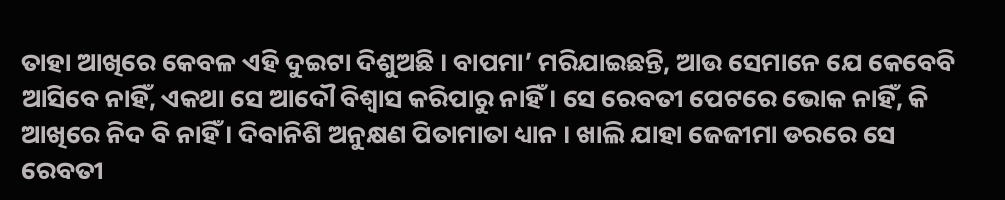ତାହା ଆଖିରେ କେବଳ ଏହି ଦୁଇଟା ଦିଶୁଅଛି । ବାପମା’ ମରିଯାଇଛନ୍ତି, ଆଉ ସେମାନେ ଯେ କେବେବି ଆସିବେ ନାହିଁ, ଏକଥା ସେ ଆଦୌ ବିଶ୍ୱାସ କରିପାରୁ ନାହିଁ । ସେ ରେବତୀ ପେଟରେ ଭୋକ ନାହିଁ, କି ଆଖିରେ ନିଦ ବି ନାହିଁ । ଦିବାନିଶି ଅନୁକ୍ଷଣ ପିତାମାତା ଧ୍ୟାନ । ଖାଲି ଯାହା ଜେଜୀମା ଡରରେ ସେ ରେବତୀ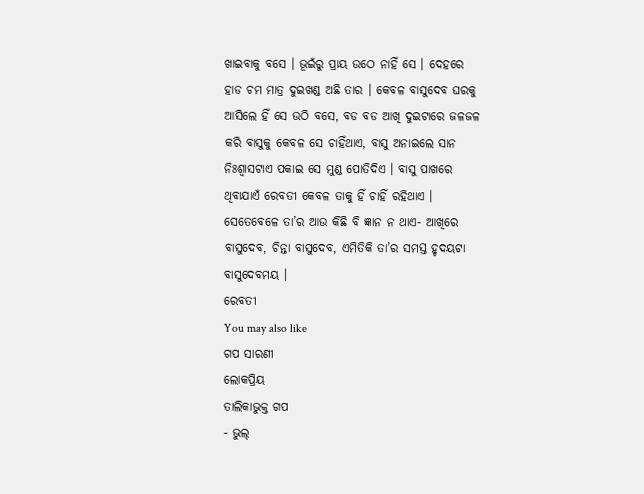ଖାଇବାକୁ ବସେ । ଭୂଇଁରୁ ପ୍ରାୟ ଉଠେ ନାହିଁ ସେ । ଦେହରେ ହାଡ ଚମ ମାତ୍ର ଦୁଇଖଣ୍ଡ ଅଛି ତାର । କେବଳ ବାସୁଦେବ ଘରକୁ ଆସିଲେ ହିଁ ସେ ଉଠି ବସେ, ବଡ ବଡ ଆଖି ଦୁଇଟାରେ ଜଳଜଳ କରି ବାସୁକୁ କେବଳ ସେ ଚାହିଁଥାଏ, ବାସୁ ଅନାଇଲେ ସାନ ନିଃଶ୍ୱାସଟାଏ ପକାଇ ସେ ମୁଣ୍ଡ ପୋତିଦିଏ । ବାସୁ ପାଖରେ ଥିବାଯାଏଁ ରେବତୀ କେବଳ ତାକୁ ହିଁ ଚାହିଁ ରହିଥାଏ । ସେତେବେଳେ ତା’ର ଆଉ କିଛି ବି ଜ୍ଞାନ ନ ଥାଏ- ଆଖିରେ ବାସୁଦେବ, ଚିନ୍ତା ବାସୁଦେବ, ଏମିତିକି ତା’ର ସମସ୍ତ ହୃଦୟଟା ବାସୁଦେବମୟ ।
ରେବତୀ
You may also like
ଗପ ସାରଣୀ
ଲୋକପ୍ରିୟ
ତାଲିକାଭୁକ୍ତ ଗପ
- ଭୁଲ୍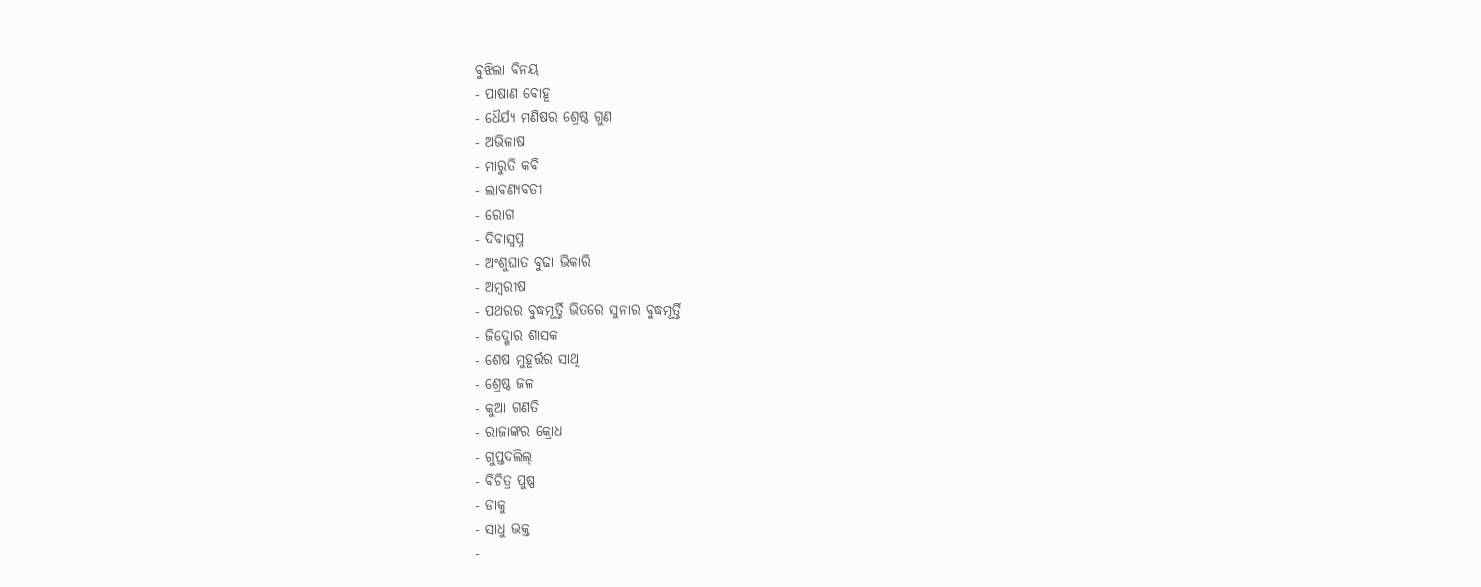ବୁଝିଲା ବିନୟ
- ପାଷାଣ ବୋହୂ
- ଧୈର୍ଯ୍ୟ ମଣିଷର ଶ୍ରେଷ୍ଠ ଗୁଣ
- ଅଭିଳାଷ
- ମାରୁତି କବି
- ଲାବଣ୍ୟବତୀ
- ରୋଗ
- ଦିବାସ୍ୱପ୍ନ
- ଅଂଶୁଘାତ ବୁଢା ଭିକାରି
- ଅମ୍ବରୀଷ
- ପଥରର ବୁଦ୍ଧମୂର୍ତ୍ତି ଭିତରେ ସୁନାର ବୁଦ୍ଧମୂର୍ତ୍ତି
- ଜିଦ୍ଖୋର ଶାସକ
- ଶେଷ ମୁହୂର୍ତ୍ତର ସାଥି
- ଶ୍ରେଷ୍ଠ ଜଳ
- କୁଆ ଗଣତି
- ରାଜାଙ୍କର କ୍ରୋଧ
- ଗୁପ୍ତଦଲିଲ୍
- ବିଚିତ୍ର ପୁଷ୍ପ
- ଡାକୁ
- ସାଧୁ ଭକ୍ତ
-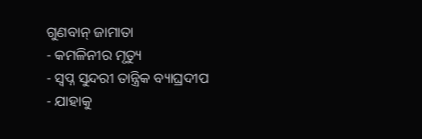ଗୁଣବାନ୍ ଜାମାତା
- କମଳିନୀର ମୃତ୍ୟୁ
- ସ୍ୱପ୍ନ ସୁନ୍ଦରୀ ତାନ୍ତ୍ରିକ ବ୍ୟାଘ୍ରଦୀପ
- ଯାହାକୁ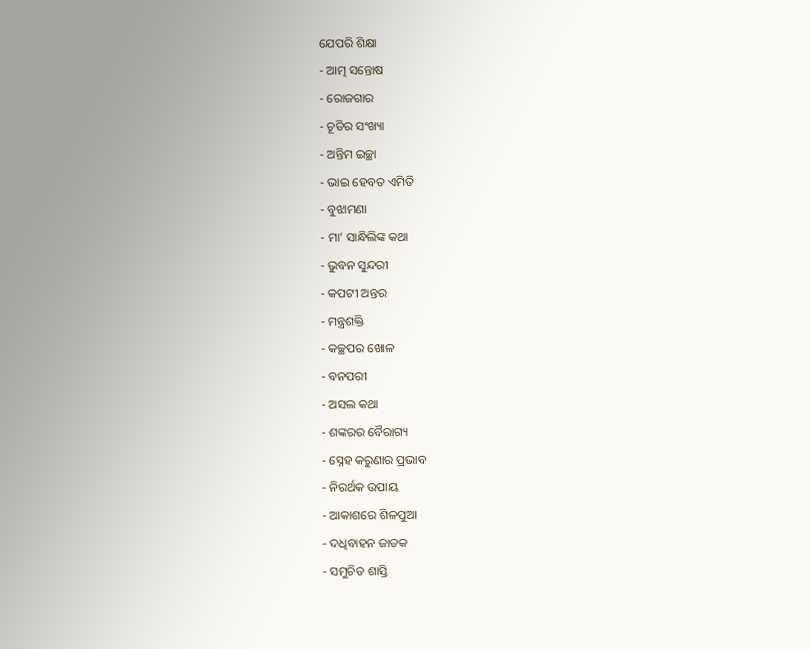ଯେପରି ଶିକ୍ଷା
- ଆତ୍ମ ସନ୍ତୋଷ
- ରୋଜଗାର
- ଚୂଡିର ସଂଖ୍ୟା
- ଅନ୍ତିମ ଇଚ୍ଛା
- ଭାଇ ହେବତ ଏମିତି
- ବୁଝାମଣା
- ମା’ ସାନ୍ଧିଲିଙ୍କ କଥା
- ଭୁବନ ସୁନ୍ଦରୀ
- କପଟୀ ଅନ୍ତର
- ମନ୍ତ୍ରଶକ୍ତି
- କଚ୍ଛପର ଖୋଳ
- ବନପରୀ
- ଅସଲ କଥା
- ଶଙ୍କରର ବୈରାଗ୍ୟ
- ସ୍ନେହ କରୁଣାର ପ୍ରଭାବ
- ନିରର୍ଥକ ଉପାୟ
- ଆକାଶରେ ଶିଳପୁଆ
- ଦଧିବାହନ ଜାତକ
- ସମୁଚିତ ଶାସ୍ତି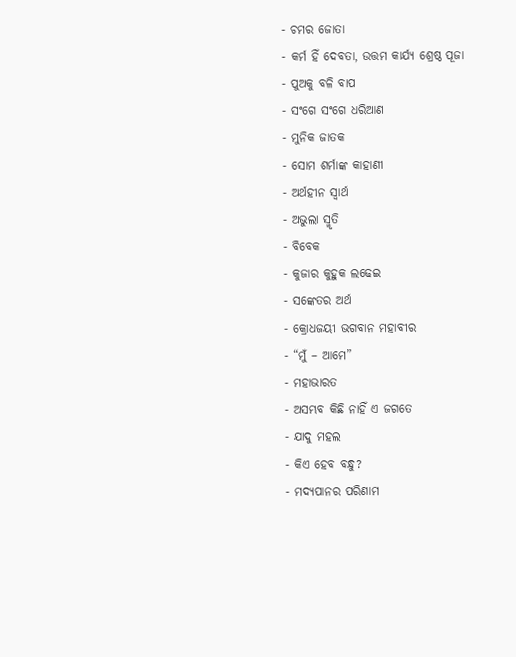- ଚମର ଜୋତା
- କର୍ମ ହିଁ ଦେବତା, ଉତ୍ତମ କାର୍ଯ୍ୟ ଶ୍ରେଷ୍ଠ ପୂଜା
- ପୁଅକୁ ବଳି ବାପ
- ସଂଗେ ସଂଗେ ଧରିଆଣ
- ମୁନିକ ଜାତକ
- ସୋମ ଶର୍ମାଙ୍କ କାହାଣୀ
- ଅର୍ଥହୀନ ସ୍ୱାର୍ଥ
- ଅଭୁଲା ସ୍ମୃତି
- ବିବେକ
- କୁଜାର କୁହୁକ ଲଢେଇ
- ସଙ୍କେତର ଅର୍ଥ
- କ୍ରୋଧଜୟୀ ଭଗବାନ ମହାବୀର
- “ମୁଁ – ଆମେ”
- ମହାଭାରତ
- ଅସମ୍ଭବ କିଛି ନାହିଁ ଏ ଜଗତେ
- ଯାଦୁ ମହଲ
- କିଏ ହେବ ବନ୍ଧୁ?
- ମଦ୍ୟପାନର ପରିଣାମ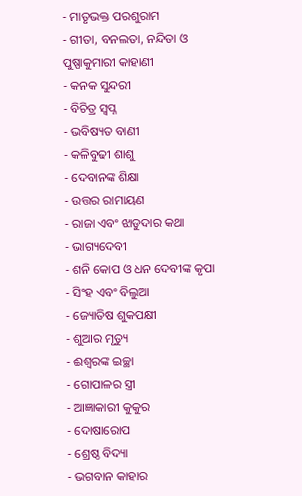- ମାତୃଭକ୍ତ ପରଶୁରାମ
- ଗୀତା, ବନଲତା, ନନ୍ଦିତା ଓ ପୁଷ୍ପାକୁମାରୀ କାହାଣୀ
- କନକ ସୁନ୍ଦରୀ
- ବିଚିତ୍ର ସ୍ୱପ୍ନ
- ଭବିଷ୍ୟତ ବାଣୀ
- କଳିବୁଢୀ ଶାଶୁ
- ଦେବାନଙ୍କ ଶିକ୍ଷା
- ଉତ୍ତର ରାମାୟଣ
- ରାଜା ଏବଂ ଝାଡୁଦାର କଥା
- ଭାଗ୍ୟଦେବୀ
- ଶନି କୋପ ଓ ଧନ ଦେବୀଙ୍କ କୃପା
- ସିଂହ ଏବଂ ବିଲୁଆ
- ଜ୍ୟୋତିଷ ଶୁକପକ୍ଷୀ
- ଶୁଆର ମୃତ୍ୟୁ
- ଈଶ୍ୱରଙ୍କ ଇଚ୍ଛା
- ଗୋପାଳର ସ୍ତ୍ରୀ
- ଆଜ୍ଞାକାରୀ କୁକୁର
- ଦୋଷାରୋପ
- ଶ୍ରେଷ୍ଠ ବିଦ୍ୟା
- ଭଗବାନ କାହାର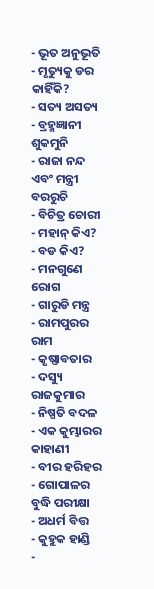- ଭୂତ ଅନୁଭୂତି
- ମୃତ୍ୟୁକୁ ଡର କାହିଁକି?
- ସତ୍ୟ ଅସତ୍ୟ
- ବ୍ରହ୍ମଜ୍ଞାନୀ ଶୁକମୁନି
- ରାଜା ନନ୍ଦ ଏବଂ ମନ୍ତ୍ରୀ ବରରୁଚି
- ବିଚିତ୍ର ଚୋରୀ
- ମହାନ୍ କିଏ?
- ବଡ କିଏ?
- ମନଗୁଣେ ରୋଗ
- ଗାରୁଡି ମନ୍ତ୍ର
- ରାମପୁରର ରାମ
- କୃଷ୍ଣାବତାର
- ଦସ୍ୟୁ ରାଜକୁମାର
- ନିଷ୍ପତି ବଦଳ
- ଏକ କୁମ୍ଭାରର କାହାଣୀ
- ବୀର ହରିହର
- ଗୋପାଳର ବୁଦ୍ଧି ପରୀକ୍ଷା
- ଅଧର୍ମ ବିତ୍ତ
- କୁହୁକ ହାଣ୍ଡି
-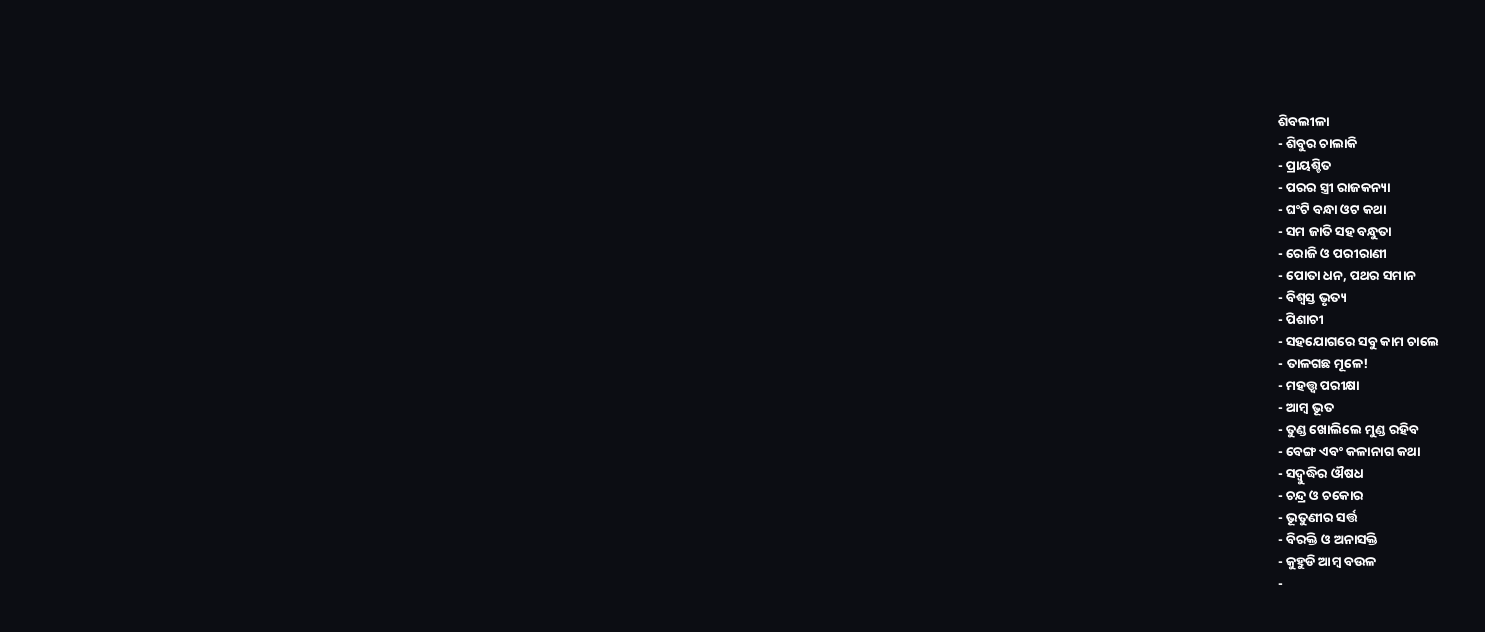ଶିବଲୀଳା
- ଶିବୁର ଚାଲାକି
- ପ୍ରାୟଶ୍ଚିତ
- ପରର ସ୍ତ୍ରୀ ରାଜକନ୍ୟା
- ଘଂଟି ବନ୍ଧା ଓଟ କଥା
- ସମ ଜାତି ସହ ବନ୍ଧୁତା
- ରୋଜି ଓ ପରୀରାଣୀ
- ପୋତା ଧନ, ପଥର ସମାନ
- ବିଶ୍ୱସ୍ତ ଭୃତ୍ୟ
- ପିଶାଚୀ
- ସହଯୋଗରେ ସବୁ କାମ ଚାଲେ
- ତାଳଗଛ ମୂଳେ!
- ମହତ୍ତ୍ୱ ପରୀକ୍ଷା
- ଆମ୍ବ ଭୂତ
- ତୁଣ୍ଡ ଖୋଲିଲେ ମୁଣ୍ଡ ରହିବ
- ବେଙ୍ଗ ଏବଂ କଳାନାଗ କଥା
- ସଦ୍ବୁଦ୍ଧିର ଔଷଧ
- ଚନ୍ଦ୍ର ଓ ଚକୋର
- ଭୂତୁଣୀର ସର୍ତ୍ତ
- ବିରକ୍ତି ଓ ଅନାସକ୍ତି
- କୁହୁଡି ଆମ୍ବ ବଉଳ
-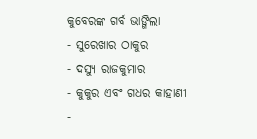କୁବେରଙ୍କ ଗର୍ବ ଭାଙ୍ଗିଲା
- ସୁରେଖାର ଠାକୁର
- ଦସ୍ୟୁ ରାଜକୁମାର
- କୁକୁର ଏବଂ ଗଧର କାହାଣୀ
-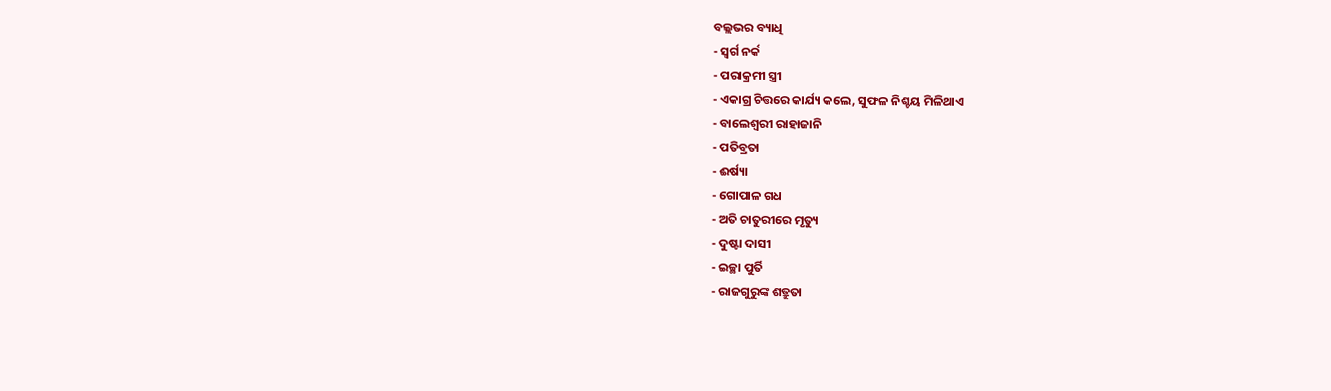ବଲ୍ଲଭର ବ୍ୟାଧି
- ସ୍ୱର୍ଗ ନର୍କ
- ପରାକ୍ରମୀ ସ୍ତ୍ରୀ
- ଏକାଗ୍ର ଚିତ୍ତରେ କାର୍ଯ୍ୟ କଲେ, ସୁଫଳ ନିଶ୍ଚୟ ମିଳିଥାଏ
- ବାଲେଶ୍ୱରୀ ରାହାଜାନି
- ପତିବ୍ରତା
- ଈର୍ଷ୍ୟା
- ଗୋପାଳ ଗଧ
- ଅତି ଚାତୁରୀରେ ମୃତ୍ୟୁ
- ଦୁଷ୍ଟା ଦାସୀ
- ଇଚ୍ଛା ପୁର୍ତି
- ରାଜଗୁରୁଙ୍କ ଶତ୍ରୁତା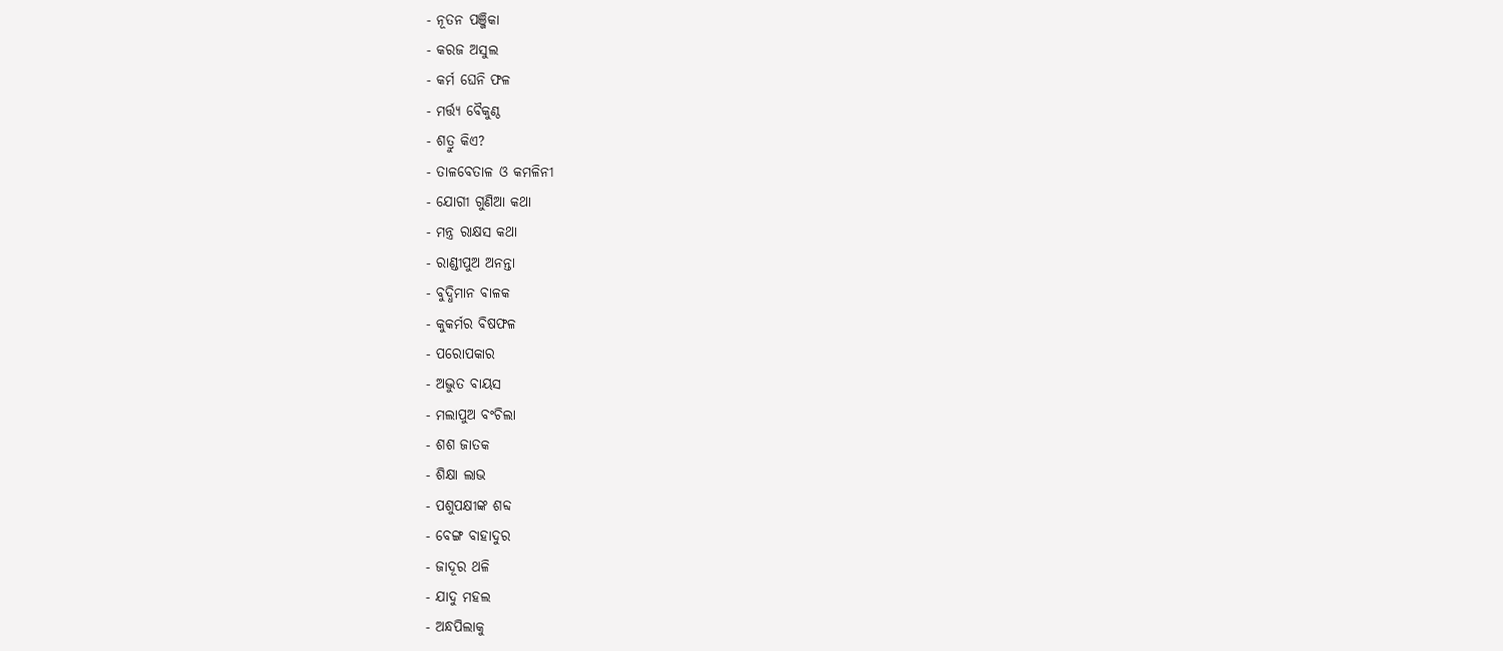- ନୂତନ ପଞ୍ଜିକା
- କରଜ ଅସୁଲ
- କର୍ମ ଘେନି ଫଳ
- ମର୍ତ୍ତ୍ୟ ବୈକୁଣ୍ଠ
- ଶତ୍ରୁ କିଏ?
- ତାଳବେତାଳ ଓ କମଳିନୀ
- ଯୋଗୀ ଗୁଣିଆ କଥା
- ମନ୍ତ୍ର ରାକ୍ଷସ କଥା
- ରାଣ୍ଡୀପୁଅ ଅନନ୍ତା
- ବୁଦ୍ଧିମାନ ବାଳକ
- କୁକର୍ମର ବିଷଫଳ
- ପରୋପକାର
- ଅଦ୍ଭୁତ ବାୟସ
- ମଲାପୁଅ ବଂଚିଲା
- ଶଶ ଜାତକ
- ଶିକ୍ଷା ଲାଭ
- ପଶୁପକ୍ଷୀଙ୍କ ଶବ୍ଦ
- ବେଙ୍ଗ ବାହାଦୁର
- ଜାଦୂର ଥଳି
- ଯାଦୁ ମହଲ
- ଅନ୍ଧପିଲାକୁ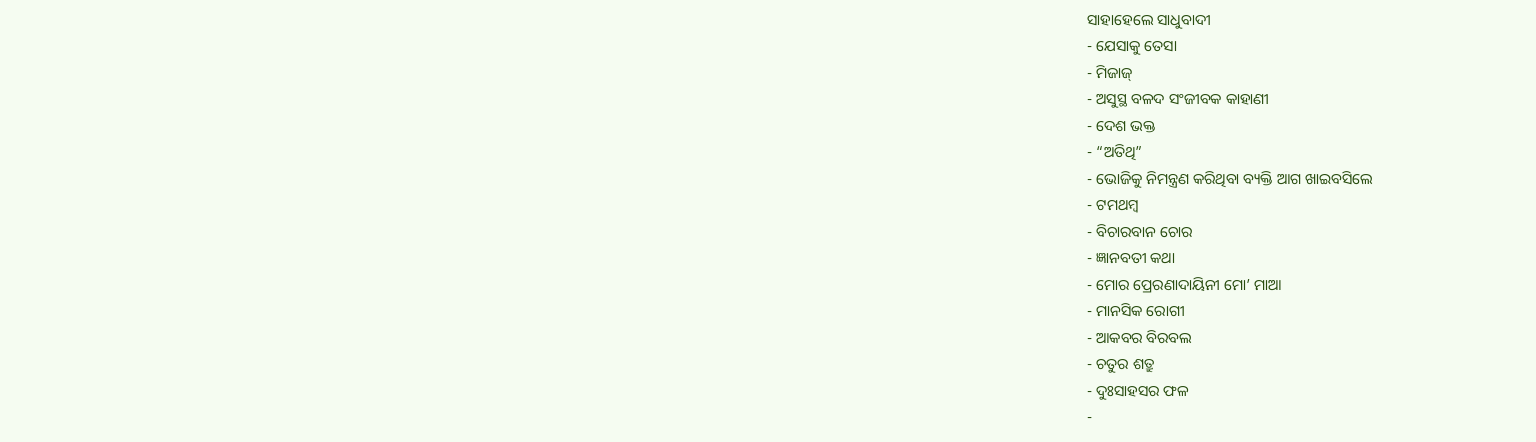ସାହାହେଲେ ସାଧୁବାଦୀ
- ଯେସାକୁ ତେସା
- ମିଜାଜ୍
- ଅସୁସ୍ଥ ବଳଦ ସଂଜୀବକ କାହାଣୀ
- ଦେଶ ଭକ୍ତ
- “ଅତିଥି”
- ଭୋଜିକୁ ନିମନ୍ତ୍ରଣ କରିଥିବା ବ୍ୟକ୍ତି ଆଗ ଖାଇବସିଲେ
- ଟମଥମ୍ବ
- ବିଚାରବାନ ଚୋର
- ଜ୍ଞାନବତୀ କଥା
- ମୋର ପ୍ରେରଣାଦାୟିନୀ ମୋ’ ମାଆ
- ମାନସିକ ରୋଗୀ
- ଆକବର ବିରବଲ
- ଚତୁର ଶତ୍ରୁ
- ଦୁଃସାହସର ଫଳ
-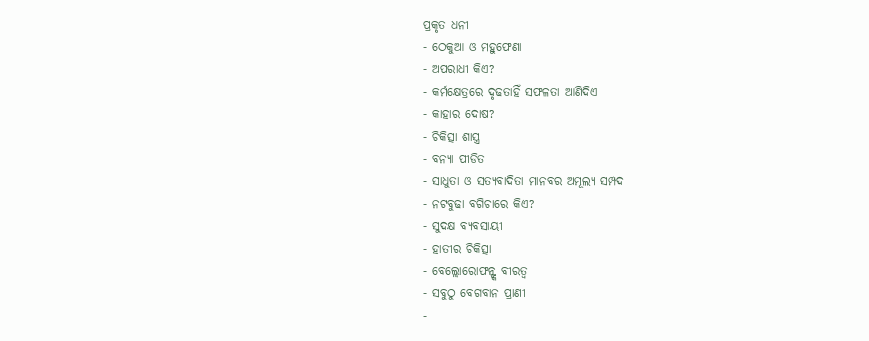ପ୍ରକୃତ ଧନୀ
- ଠେକୁଆ ଓ ମହୁଫେଣା
- ଅପରାଧୀ କିଏ?
- କର୍ମକ୍ଷେତ୍ରରେ ଦୃଢତାହିଁ ସଫଳତା ଆଣିଦିଏ
- କାହାର ଦୋଷ?
- ଚିକିତ୍ସା ଶାସ୍ତ୍ର
- ବନ୍ୟା ପୀଡିତ
- ସାଧୁତା ଓ ସତ୍ୟବାଦିତା ମାନବର ଅମୂଲ୍ୟ ସମ୍ପଦ
- ନଟବୁଢା ବଗିଚାରେ କିଏ?
- ସୁଦକ୍ଷ ବ୍ୟବସାୟୀ
- ହାତୀର ଚିକିତ୍ସା
- ବେଲ୍ଲୋରୋଫନ୍ଙ୍କ ବୀରତ୍ୱ
- ସବୁଠୁ ବେଗବାନ ପ୍ରାଣୀ
-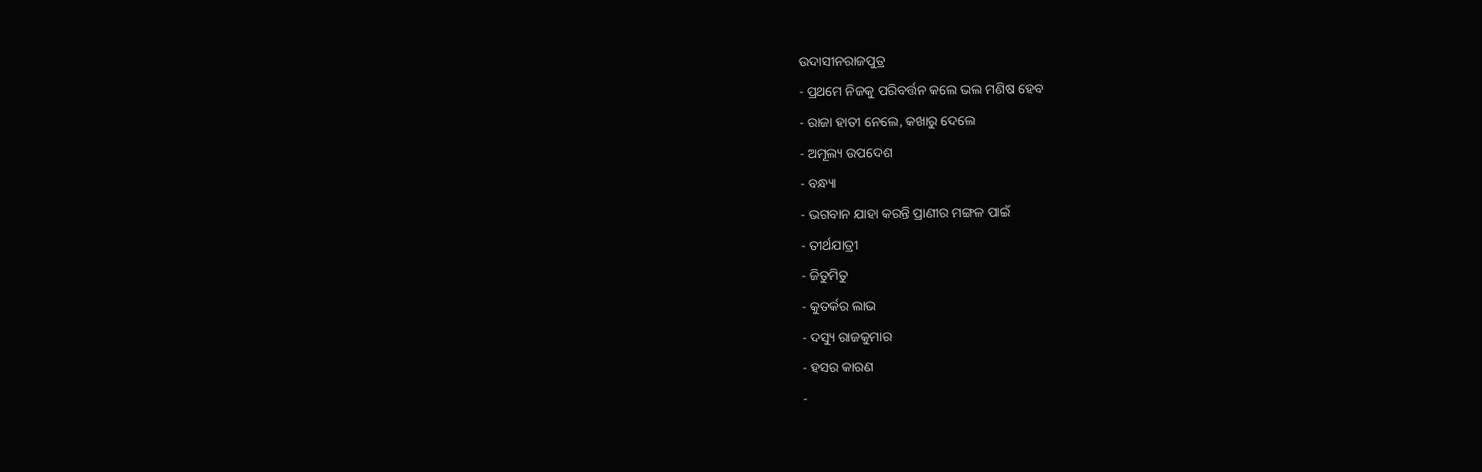ଉଦାସୀନରାଜପୁତ୍ର
- ପ୍ରଥମେ ନିଜକୁ ପରିବର୍ତ୍ତନ କଲେ ଭଲ ମଣିଷ ହେବ
- ରାଜା ହାତୀ ନେଲେ, କଖାରୁ ଦେଲେ
- ଅମୂଲ୍ୟ ଉପଦେଶ
- ବନ୍ଧ୍ୟା
- ଭଗବାନ ଯାହା କରନ୍ତି ପ୍ରାଣୀର ମଙ୍ଗଳ ପାଇଁ
- ତୀର୍ଥଯାତ୍ରୀ
- ଜିତୁମିତୁ
- କୁତର୍କର ଲାଭ
- ଦସ୍ୟୁ ରାଜକୁମାର
- ହସର କାରଣ
-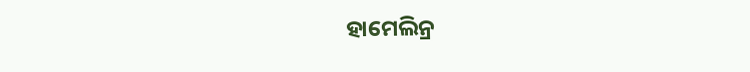ହାମେଲିନ୍ର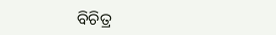ବିଚିତ୍ର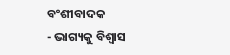ବଂଶୀବାଦକ
- ଭାଗ୍ୟକୁ ବିଶ୍ୱାସ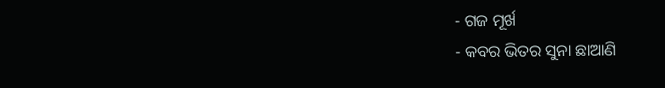- ଗଜ ମୂର୍ଖ
- କବର ଭିତର ସୁନା ଛାଆଣି